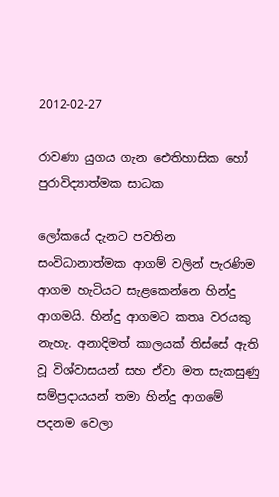2012-02-27

රාවණා යුගය ගැන ‍ඓතිහාසික හෝ පුරාවිද්‍යාත්මක සාධක

ලෝකයේ දැනට පවතින සංවිධානාත්මක ආගම් වලින් පැරණිම ආගම හැටියට සැළකෙන්නෙ හින්දු ආගමයි. හින්දු ආගමට කතෘ වරයකු නැහැ. අනාදිමත් කාලයක් තිස්සේ ඇති වූ විශ්වාසයන් සහ ඒවා මත සැකසුණු සම්ප්‍රදායයන් තමා හින්දු ආගමේ පදනම වෙලා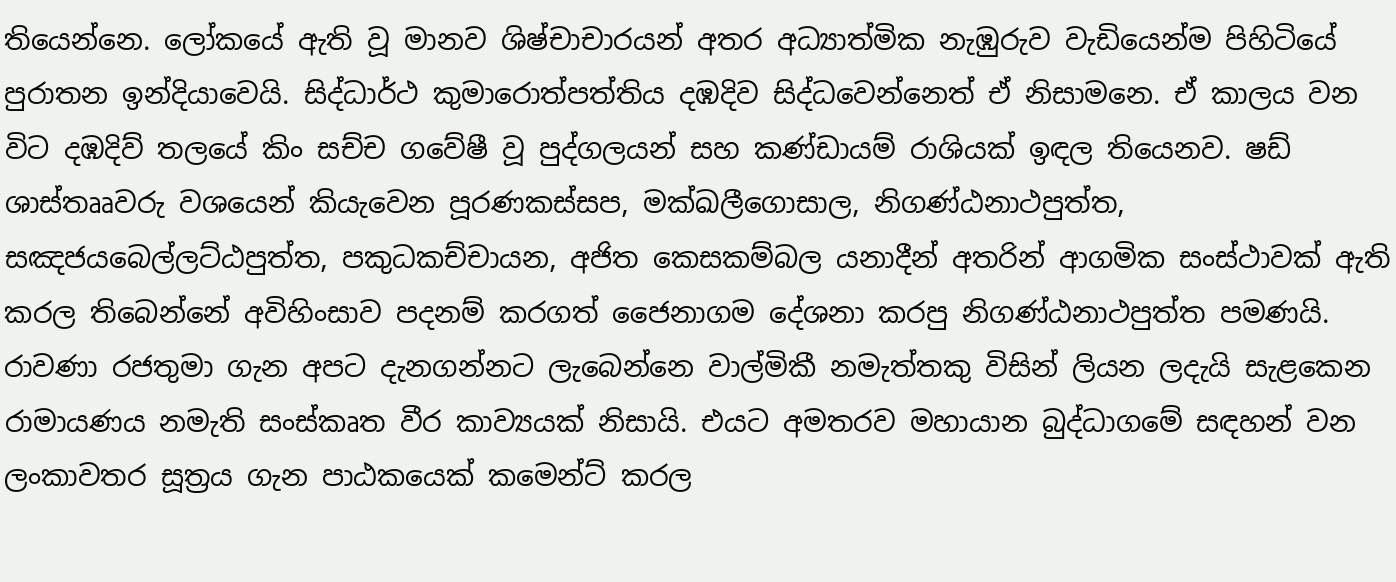තියෙන්නෙ. ලෝකයේ ඇති වූ මානව ශිෂ්චාචාරයන් අතර අධ්‍යාත්මික නැඹුරුව වැඩියෙන්ම පිහිටියේ පුරාතන ඉන්දියාවෙයි. සිද්ධාර්ථ කුමාරොත්පත්තිය දඹදිව සිද්ධවෙන්නෙත් ඒ නිසාමනෙ. ඒ කාලය වන විට දඹදිව් තලයේ කිං සච්ච ගවේෂී වූ පුද්ගලයන් සහ කණ්ඩායම් රාශියක් ඉඳල තියෙනව. ෂඩ් ශාස්තෲවරු වශයෙන් කියැවෙන පූරණකස්සප, මක්ඛලීගොසාල, නිගණ්ඨනාථපුත්ත, සඤජයබෙල්ලට්ඨපුත්ත, පකුධකච්චායන, අජිත කෙසකම්බල යනාදීන් අතරින් ආගමික සංස්ථාවක් ඇති කරල තිබෙන්නේ අවිහිංසාව පදනම් කරගත් ජෛනාගම දේශනා කරපු නිගණ්ඨනාථපුත්ත පමණයි.
රාවණා රජතුමා ගැන අපට දැනගන්නට ලැබෙන්නෙ වාල්මිකී නමැත්තකු විසින් ලියන ලදැයි සැළකෙන රාමායණය නමැති සංස්කෘත වීර කාව්‍යයක් නිසායි. එයට අමතරව මහායාන බුද්ධාගමේ සඳහන් වන ලංකාවතර සූත්‍රය ගැන පාඨකයෙක් කමෙන්ට් කරල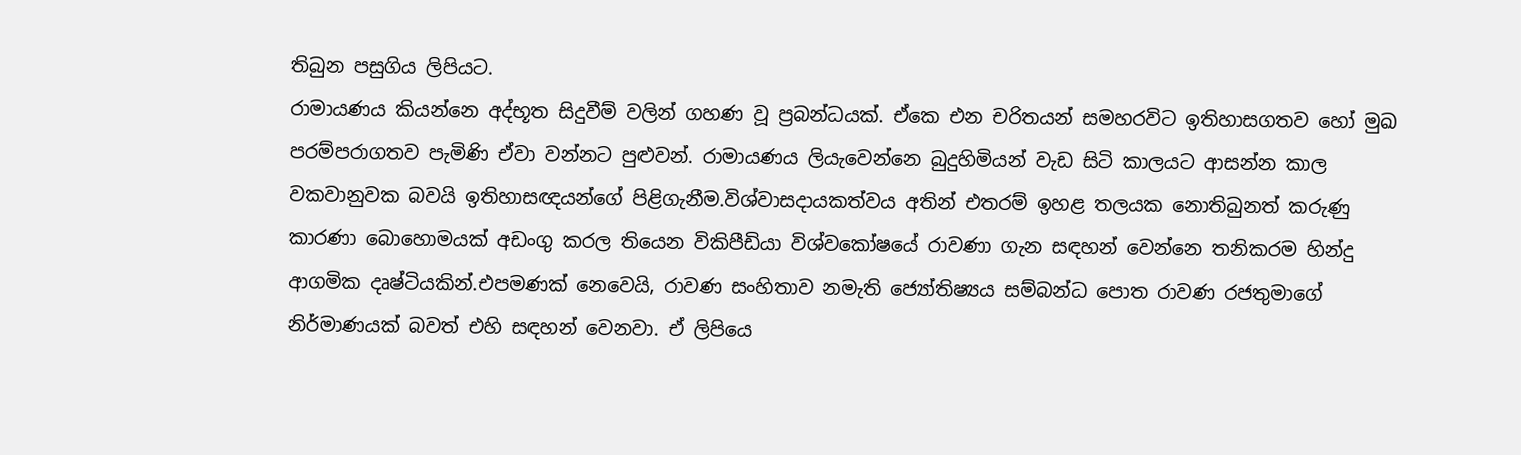තිබුන පසුගිය ලිපියට.
රාමායණය කියන්නෙ අද්භූත සිදුවීම් වලින් ගහණ වූ ප්‍රබන්ධයක්. ඒකෙ එන චරිතයන් සමහරවිට ඉතිහාසගතව හෝ මුඛ පරම්පරාගතව පැමිණි ඒවා වන්නට පුළුවන්. රාමායණය ලියැවෙන්නෙ බුදුහිමියන් වැඩ සිටි කාලයට ආසන්න කාල වකවානුවක බවයි ඉතිහාසඥයන්ගේ පිළිගැනීම.විශ්වාසදායකත්වය අතින් එතරම් ඉහළ තලයක නොතිබුනත් කරුණු කාරණා බොහොමයක් අඩංගු කරල තියෙන විකිපීඩියා විශ්වකෝෂයේ රාවණා ගැන සඳහන් වෙන්නෙ තනිකරම හින්දු ආගමික දෘෂ්ටියකින්.එපමණක් නෙවෙයි, රාවණ සංහිතාව නමැති ජ්‍යෝතිෂ්‍යය සම්බන්ධ පොත රාවණ රජතුමාගේ නිර්මාණයක් බවත් එහි සඳහන් වෙනවා. ඒ ලිපියෙ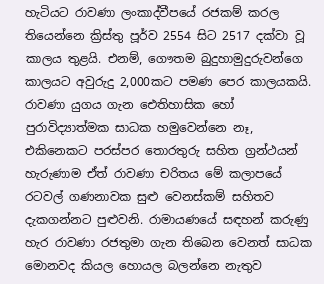හැටියට රාවණා ලංකාද්වීපයේ රජකම් කරල තියෙන්නෙ ක්‍රිස්තු පූර්ව 2554 සිට 2517 දක්වා වූ කාලය තුළයි. එනම්, ගෞතම බුදුහාමුදුරුවන්ගෙ කාලයට අවුරුදු 2,000කට පමණ පෙර කාලයකයි.
රාවණා යුගය ගැන ‍ඓතිහාසික හෝ පුරාවිද්‍යාත්මක සාධක හමුවෙන්නෙ නෑ, එකිනෙකට පරස්පර තොරතුරු සහිත ග්‍රන්ථයන් හැරුණාම ඒත් රාවණා චරිතය මේ කලාප‍යේ රටවල් ගණනාවක සුළු වෙනස්කම් සහිතව දැකගන්නට පුළුවනි. රාමායණයේ සඳහන් කරුණු හැර රාවණා රජතුමා ගැන තිබෙන වෙනත් සාධක මොනවද කියල හොයල බලන්නෙ නැතුව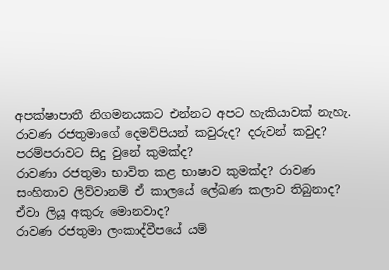අපක්ෂාපාතී නිගමනයකට එන්නට අපට හැකියාවක් නැහැ.
රාවණ රජතුමාගේ දෙමව්පියන් කවුරුද? දරුවන් කවුද? පරම්පරාවට සිදු වුනේ කුමක්ද?
රාවණා රජතුමා භාවිත කළ භාෂාව කුමක්ද? රාවණ සංහිතාව ලිව්වානම් ඒ කාල‍යේ ලේඛණ කලාව තිබුනාද? ඒවා ලියූ අකුරු ‍මොනවාද?
රාවණ රජතුමා ලංකාද්වීපයේ යම්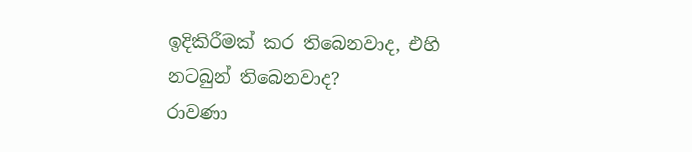ඉදිකිරීමක් කර තිබෙනවාද, එහි නටබුන් තිබෙනවාද?
රාවණා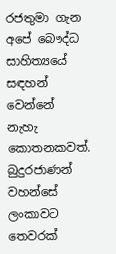රජතුමා ගැන අපේ බෞද්ධ සාහිත්‍යයේ සඳහන් වෙන්නේ නැහැ කොතනකවත්. බුදුරජාණන් වහන්සේ ලංකාවට තෙවරක්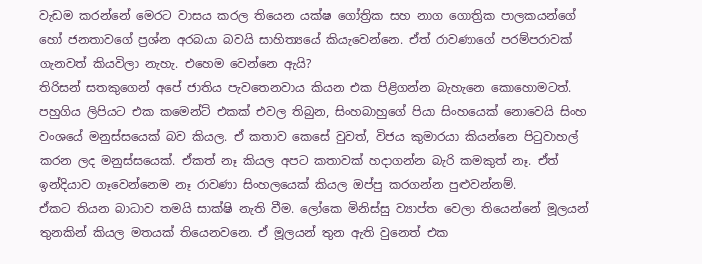වැඩම කරන්නේ මෙරට වාසය කරල තියෙන යක්ෂ ගෝත්‍රික සහ නාග ගොත්‍රික පාලකයන්ගේ හෝ ජනතාවගේ ප්‍රශ්න අරබයා බවයි සාහිත්‍යයේ කියැවෙන්නෙ. ඒත් රාවණාගේ පරම්පරාවක් ගැනවත් කියවිලා නැහැ. එහෙම වෙන්නෙ ඇයි?
තිරිසන් සතකුගෙන් අපේ ජාතිය පැවතෙනවාය කියන එක පිළිගන්න බැහැනෙ කොහොමටත්. පහුගිය ලිපියට එක කමෙන්ට් එකක් එවල තිබුන, සිංහබාහුගේ පියා සිංහයෙක් නොවෙයි සිංහ වංශයේ මනුස්සයෙක් බව කියල. ඒ කතාව කෙසේ වුවත්, විජය කුමාරයා කියන්නෙ පිටුවාහල් කරන ලද මනුස්සයෙක්. ඒකත් නෑ කියල අපට කතාවක් හදාගන්න බැරි කමකුත් නෑ. ඒත් ඉන්දියාව ගෑවෙන්නෙම නෑ රාවණා සිංහලයෙක් කියල ඔප්පු කරගන්න පුළුවන්නම්.
ඒකට තියන බාධාව තමයි සාක්ෂි නැති වීම. ලෝකෙ මිනිස්සු ව්‍යාප්ත වෙලා තියෙන්නේ මූලයන් තුනකින් කියල මතයක් තියෙනවනෙ. ඒ මූලයන් තුන ඇති වුනෙත් එක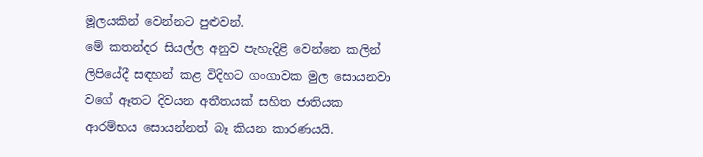මූලයකින් වෙන්නට පුළුවන්.
මේ කතන්දර සියල්ල අනුව පැහැදිළි වෙන්නෙ කලින් ලිපියේදී සඳහන් කළ විදිහට ගංගාවක මුල සොයනවා වගේ ඈතට දිවයන අතීතයක් සහිත ජාතියක ආරම්භය සොයන්නත් බෑ කියන කාරණයයි.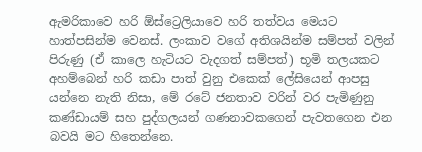ඇමරිකාවෙ හරි ඕස්ට්‍රෙලියාවෙ හරි තත්වය මෙයට හාත්පසින්ම වෙනස්. ලංකාව වගේ අතිශයින්ම සම්පත් වලින් පිරුණු (ඒ කාලෙ හැටියට වැදගත් සම්පත්) භූමි තලයකට අහම්බෙන් හරි කඩා පාත් වුනු එකෙක් ලේසියෙන් ආපසු යන්නෙ නැති නිසා, මේ රටේ ජනතාව වරින් වර පැමිණුනු කණ්ඩායම් සහ පුද්ගලයන් ගණනාවකගෙන් පැවතගෙන එන බවයි මට හිතෙන්නෙ.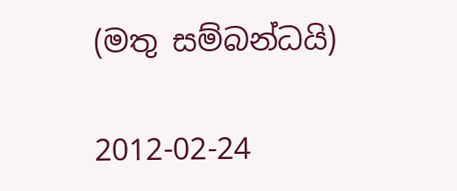(මතු සම්බන්ධයි)

2012-02-24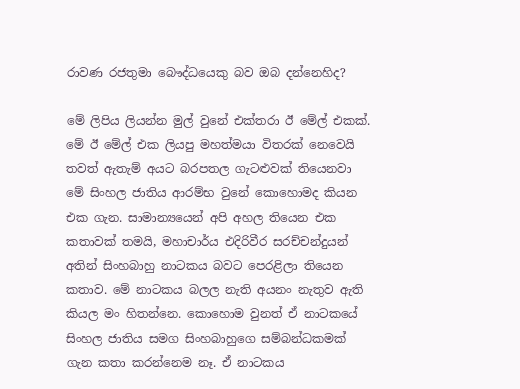රාවණ රජතුමා බෞද්ධයෙකු බව ඔබ දන්නෙහිද?

මේ ලිපිය ලියන්න මුල් වුනේ එක්තරා ඊ මේල් එකක්. මේ ඊ මේල් එක ලියපු මහත්මයා විතරක් නෙවෙයි තවත් ඇතැම් අයට බරපතල ගැටළුවක් තියෙනවා මේ සිංහල ජාතිය ආරම්භ වුනේ කොහොමද කියන එක ගැන. සාමාන්‍යයෙන් අපි අහල තියෙන එක කතාවක් තමයි, මහාචාර්ය එදිරිවීර සරච්චන්දුයන් අතින් සිංහබාහු නාටකය බවට පෙරළිලා තියෙන කතාව. මේ නාටකය බලල නැති අයනං නැතුව ඇති කියල මං හිතන්නෙ. කොහොම වුනත් ඒ නාටකයේ සිංහල ජාතිය සමග සිංහබාහුගෙ සම්බන්ධකමක් ගැන කතා කරන්නෙම නෑ. ඒ නාටකය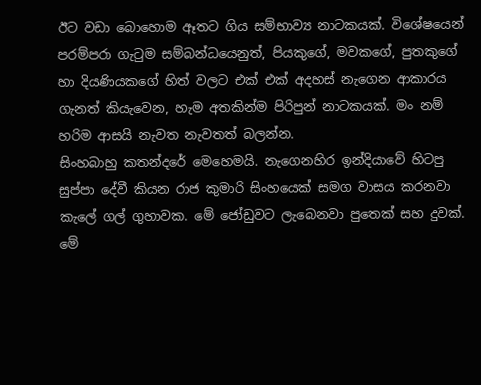ඊට වඩා බොහොම ඈතට ගිය සම්භාව්‍ය නාටකයක්. විශේෂයෙන් පරම්පරා ගැටුම සම්බන්ධයෙනුත්, පියකුගේ, මවකගේ, පුතකුගේ හා දියණියකගේ හිත් වලට එක් එක් අදහස් නැගෙන ආකාරය ගැනත් කියැවෙන, හැම අතකින්ම පිරිපුන් නාටකයක්. මං නම් හරිම ආසයි නැවත නැවතත් බලන්න.
සිංහබාහු කතන්දරේ මෙහෙමයි. නැගෙනහිර ඉන්දියාවේ හිටපු සුප්පා දේවී කියන රාජ කුමාරි සිංහයෙක් සමග වාසය කරනවා කැලේ ගල් ගුහාවක. මේ ජෝඩුවට ලැබෙනවා පුතෙක් සහ දුවක්. මේ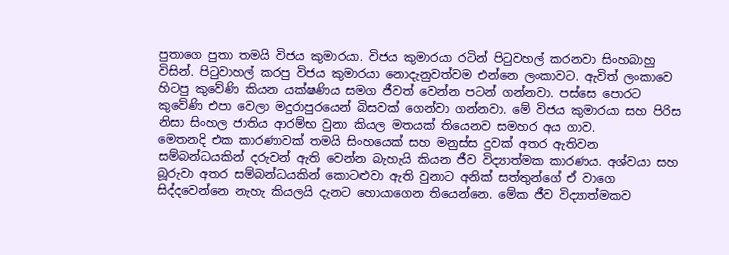පුතාගෙ පුතා තමයි විජය කුමාරයා. විජය කුමාරයා රටින් පිටුවහල් කරනවා සිංහබාහු විසින්. පිටුවාහල් කරපු විජය කුමාරයා නොදැනුවත්වම එන්නෙ ලංකාවට. ඇවිත් ලංකාවෙ හිටපු කුවේණි කියන යක්ෂණිය සමග ජීවත් වෙන්න පටන් ගන්නවා. පස්සෙ පොරට කුවේණි එපා වෙලා මදුරාපුරයෙන් බිසවක් ගෙන්වා ගන්නවා. මේ විජය කුමාරයා සහ පිරිස නිසා සිංහල ජාතිය ආරම්භ වුනා කියල මතයක් තියෙනව සමහර අය ගාව.
මෙතනදි එක කාරණාවක් තමයි සිංහයෙක් සහ මනුස්ස දුවක් අතර ඇතිවන සම්බන්ධ‍යකින් දරුවන් ඇති වෙන්න බැහැයි කියන ජීව විද්‍යාත්මක කාරණය. අශ්වයා සහ බූරුවා අතර සම්බන්ධයකින් කොටළුවා ඇති වුනාට අනික් සත්තුන්ගේ ඒ වාගෙ සිද්දවෙන්නෙ නැහැ කියලයි දැනට හොයාගෙන තියෙන්නෙ. මේක ජීව විද්‍යාත්මකව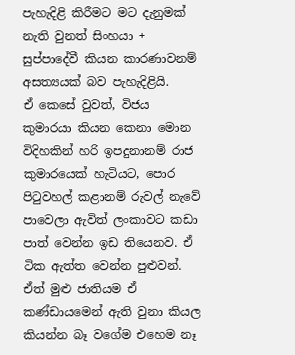පැහැදිළි කිරීමට මට දැනුමක් නැති වුනත් සිංහයා + සුප්පාදේවී කියන කාරණාවනම් අසත්‍යයක් බව පැහැදිළියි.
ඒ කෙසේ වුවත්, විජය කුමාරයා කියන කෙනා මොන විදිහකින් හරි ඉපදුනානම් රාජ කුමාරයෙක් හැටියට, පොර පිටුවහල් කළානම් රුවල් නැවේ පාවෙලා ඇවිත් ලංකාවට කඩා පාත් වෙන්න ඉඩ තියෙනව. ඒ ටික ඇත්ත වෙන්න පුළුවන්. ඒත් මුළු ජාතියම ඒ කණ්ඩායමෙන් ඇති වුනා කියල කියන්න බෑ වගේම එහෙම නෑ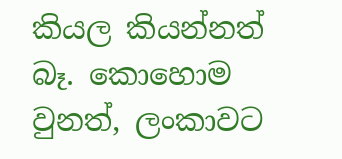කියල කියන්නත් බෑ. කොහොම වුනත්, ලංකාවට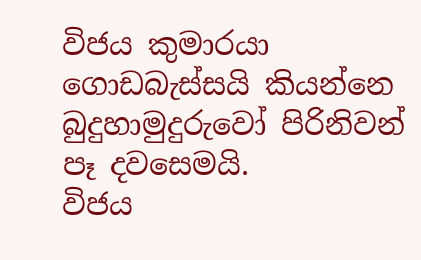විජය කුමාරයා ගොඩබැස්සයි කියන්නෙ බුදුහාමුදුරුවෝ පිරිනිවන් පෑ දවසෙමයි.
විජය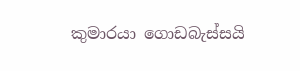කුමාරයා ගොඩබැස්සයි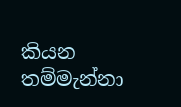කියන තම්මැන්නා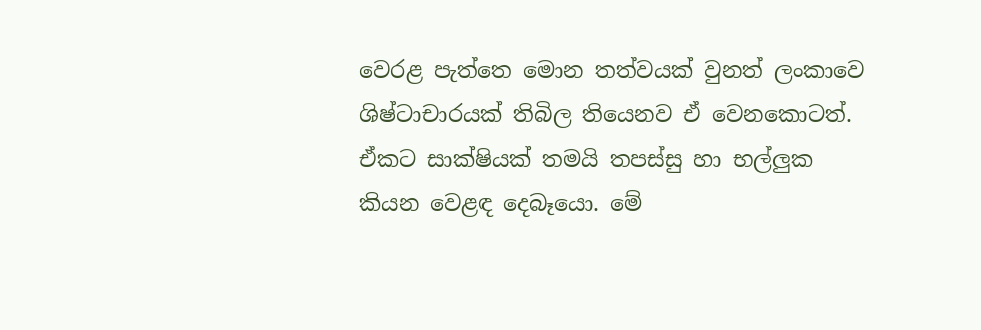වෙරළ පැත්තෙ මොන තත්වයක් වුනත් ලංකාවෙ ශිෂ්ටාචාරයක් තිබිල තියෙනව ඒ වෙනකොටත්. ඒකට සාක්ෂියක් තමයි තපස්සු හා භල්ලුක කියන වෙළඳ දෙබෑයො. මේ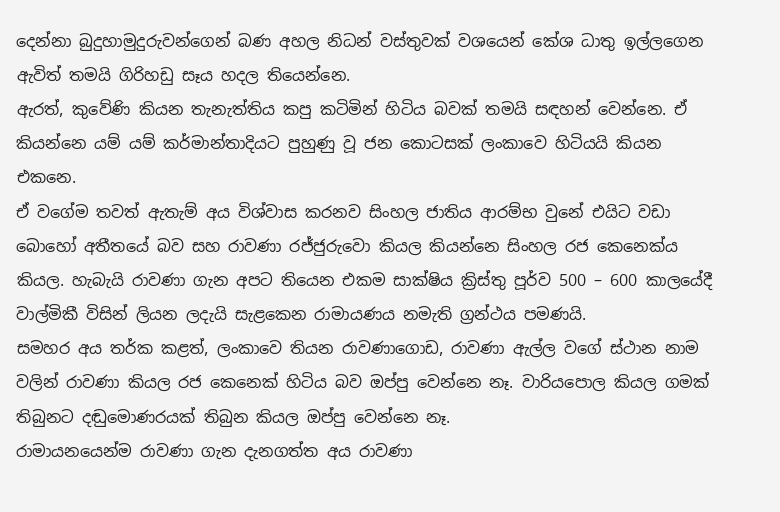දෙන්නා බුදුහාමුදුරුවන්ගෙන් බණ අහල නිධන් වස්තුවක් වශයෙන් කේශ ධාතු ඉල්ලගෙන ඇවිත් තමයි ගිරිහඩු සෑය හදල තියෙන්නෙ.
ඇරත්, කුවේණි කියන තැනැත්තිය කපු කටිමින් හිටිය බවක් තමයි සඳහන් වෙන්නෙ. ඒ කියන්නෙ යම් යම් කර්මාන්තාදියට පුහුණු වූ ජන කොටසක් ලංකාවෙ හිටියයි කියන එකනෙ.
ඒ වගේම තවත් ඇතැම් අය විශ්වාස කරනව සිංහල ජාතිය ආරම්භ වුනේ එයිට වඩා බොහෝ අතීතයේ බව සහ රාවණා රජ්ජුරුවො කියල කියන්නෙ සිංහල රජ කෙනෙක්ය කියල. හැබැයි රාවණා ගැන අපට තියෙන එකම සාක්ෂිය ක්‍රිස්තු පූර්ව 500 – 600 කාලයේදී වාල්මිකී විසින් ලියන ලදැයි සැළකෙන රාමායණය නමැති ග්‍රන්ථය පමණයි.
සමහර අය තර්ක කළත්, ලංකාවෙ තියන රාවණාගොඩ, රාවණා ඇල්ල වගේ ස්ථාන නාම වලින් රාවණා කියල රජ කෙනෙක් හිටිය බව ඔප්පු වෙන්නෙ නෑ. වාරියපොල කියල ගමක් තිබුනට දඬුමොණරයක් තිබුන කියල ඔප්පු වෙන්නෙ නෑ.
රාමායනයෙන්ම රාවණා ගැන දැනගත්ත අය රාවණා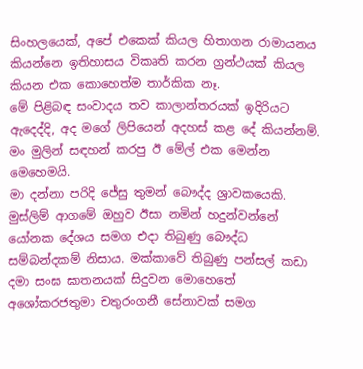සිංහලයෙක්, අපේ එකෙක් කියල හිතාගන රාමායනය කියන්නෙ ඉතිහාසය විකෘති කරන ග්‍රන්ථයක් කියල කියන එක කොහෙත්ම තාර්කික නෑ.
මේ පිළිබඳ සංවාදය තව කාලාන්තරයක් ඉදිරියට ඇදෙද්දි, අද මගේ ලිපියෙන් අදහස් කළ දේ කියන්නම්.
මං මුලින් සඳහන් කරපු ඊ මේල් එක මෙන්න මෙහෙමයි.
මා දන්නා පරිදි ජේසු තුමන් බෞද්ද ශ්‍රාවකයෙකි. මුස්ලිම් ආගමේ ඔහුව ඊසා නමින් හදුන්වන්නේ යෝනක දේශය සමග එදා තිබුණු බෞද්ධ සම්බන්දකම් නිසාය. මක්කාවේ තිබුණු පන්සල් කඩා දමා සංඝ ඝාතනයක් සිදුවන මොහෙතේ අශෝකරජතුමා චතුරංගනී සේනාවක් සමග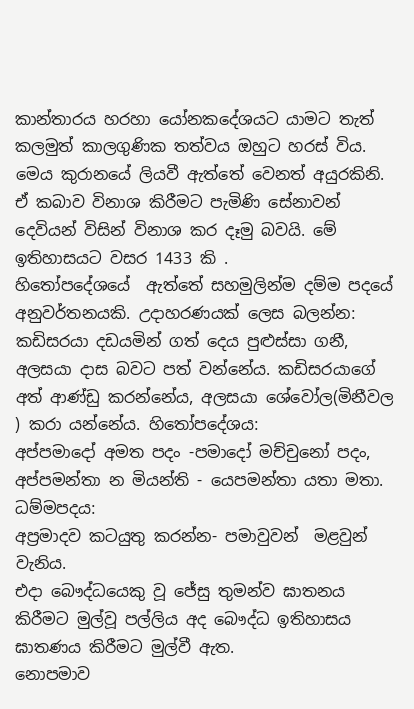කාන්තාරය හරහා යෝනකදේශයට යාමට තැත් කලමුත් කාලගුණික තත්වය ඔහුට හරස් විය. මෙය කුරානයේ ලියවී ඇත්තේ වෙනත් අයුරකිනි. ඒ කබාව විනාශ කිරීමට පැමිණි සේනාවන් දෙවියන් විසින් විනාශ කර දෑමු බවයි. මේ ඉතිහාසයට වසර 1433 කි .
හිතෝපදේශයේ  ඇත්තේ සහමුලින්ම දම්ම පදයේ අනුවර්තනයකි. උදාහරණයක්‌ ලෙස බලන්න: කඩිසරයා දඩයමින් ගත් දෙය පුළුස්සා ගනී, අලසයා දාස බවට පත් වන්නේය. කඩිසරයාගේ අත් ආණ්ඩු කරන්නේය, අලසයා ශේවෝල(මිනීවල ) කරා යන්නේය. හිතෝපදේශය:
අප්පමාදෝ අමත පදං -පමාදෝ මච්චුනෝ පදං, අප්පමන්තා න මියන්ති - යෙපමන්තා යතා මතා. ධම්මපදය:
අප්‍රමාදව කටයුතු කරන්න- පමාවුවන්  මළවුන් වැනිය.
එදා බෞද්ධයෙකු වූ ජේසු තුමන්ව ඝාතනය කිරීමට මුල්වූ පල්ලිය අද බෞද්ධ ඉතිහාසය ඝාතණය කිරීමට මුල්වී ඇත.
නොපමාව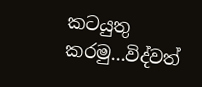කටයුතු කරමු...විද්වත්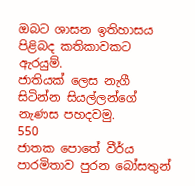ඔබට ශාසන ඉතිහාසය පිළිබද කතිකාවකට ඇරයුම්.
ජාතියක් ලෙස නැගී සිටින්න සියල්ලන්ගේ නැණස පහදවමු.
550
ජාතක පොතේ වීර්ය පාරමිතාව පුරන බෝසතුන්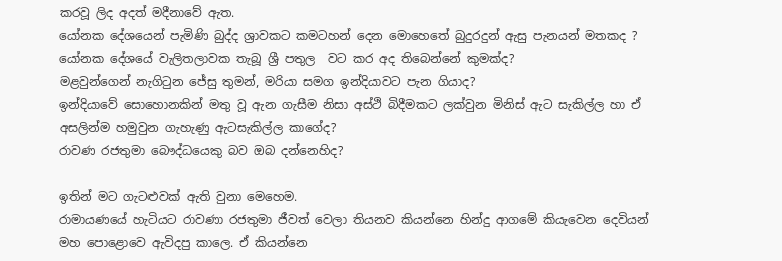කරවූ ලිද අදත් මදීනාවේ ඇත.
යෝනක දේශයෙන් පැමිණි බුද්ද ශ්‍රාවකට කමටහන් දෙන මොහෙතේ බුදුරදුන් ඇසු පැනයන් මතකද ?
යෝනක දේශයේ වැලිතලාවක තැබූ ශ්‍රී පතුල  වට කර අද තිබෙන්නේ කුමක්ද?
මළවුන්ගෙන් නැගිටුන ජේසු තුමන්, මරියා සමග ඉන්දියාවට පැන ගියාද?
ඉන්දියාවේ සොහොනකින් මතු වූ ඇන ගැසීම නිසා අස්ථි බිදීමකට ලක්වුන මිනිස් ඇට සැකිල්ල හා ඒ අසලින්ම හමුවුන ගැහැණු ඇටසැකිල්ල කාගේද?
රාවණ රජතුමා බෞද්ධයෙකු බව ඔබ දන්නෙහිද?

ඉතින් මට ගැටළුවක් ඇති වුනා මෙහෙම.
රාමායණයේ හැටියට රාවණා රජතුමා ජීවත් වෙලා තියනව කියන්නෙ හින්දු ආගමේ කියැවෙන දෙවියන් මහ පොළොවෙ ඇවිදපු කාලෙ. ඒ කියන්නෙ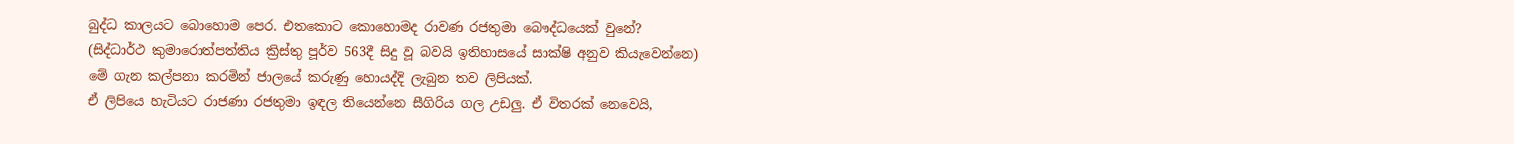බුද්ධ කාලයට බොහොම පෙර. එතකොට කොහොමද රාවණ රජතුමා බෞද්ධයෙක් වුනේ?
(සිද්ධාර්ථ කුමාරොත්පත්තිය ක්‍රිස්තු පූර්ව 563දී සිදු වූ බවයි ඉතිහාසයේ සාක්ෂි අනුව කියැවෙන්නෙ)
මේ ගැන කල්පනා කරමින් ජාලයේ කරුණු හොයද්දි ලැබුන තව ලිපියක්.
ඒ ලිපියෙ හැටියට රාජණා රජතුමා ඉඳල තියෙන්නෙ සීගිරිය ගල උඩලු. ඒ විතරක් නෙවෙයි,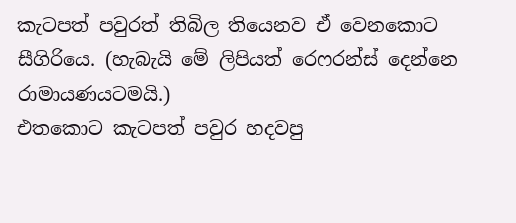කැටපත් පවුරත් තිබිල තියෙනව ඒ වෙනකොට සීගිරියෙ. (හැබැයි මේ ලිපියත් රෙෆරන්ස් දෙන්නෙ රාමායණයටමයි.)
එතකොට කැටපත් පවුර හදවපු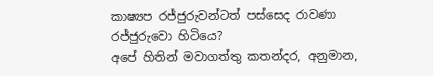කාෂ්‍යප රජ්ජුරුවන්ටත් පස්සෙද රාවණා රජ්ජුරුවො හිටියෙ?
අපේ හිතින් මවාගත්තු කතන්දර, අනුමාන,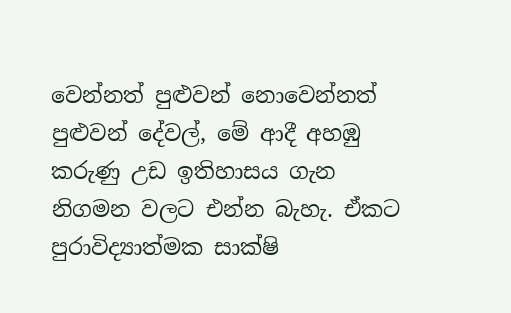වෙන්නත් පුළුවන් නොවෙන්නත් පුළුවන් දේවල්, මේ ආදී අහඹු කරුණු උඩ ඉතිහාසය ගැන නිගමන වලට එන්න බැහැ. ඒකට පුරාවිද්‍යාත්මක සාක්ෂි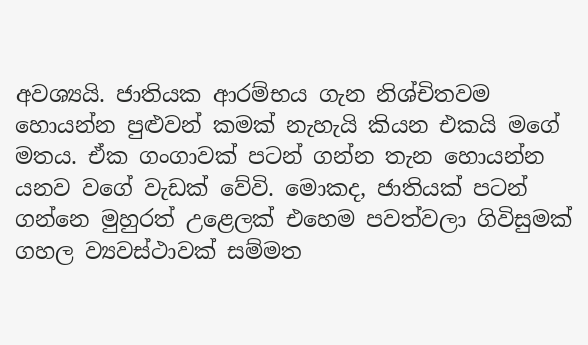අවශ්‍යයි. ජාතියක ආරම්භය ගැන නිශ්චිතවම හොයන්න පුළුවන් කමක් නැහැයි කියන එකයි මගේ මතය. ඒක ගංගාවක් පටන් ගන්න තැන හොයන්න යනව වගේ වැඩක් වේවි. මොකද, ජාතියක් පටන් ගන්නෙ මුහුරත් උළෙලක් එහෙම පවත්වලා ගිවිසුමක් ගහල ව්‍යවස්ථාවක් සම්මත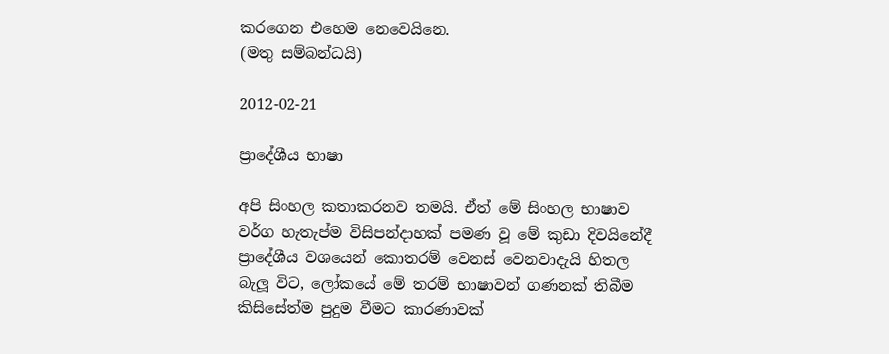කරගෙන එහෙම නෙවෙයිනෙ.
(මතු සම්බන්ධයි)

2012-02-21

ප්‍රාදේශීය භාෂා

අපි සිංහල කතාකරනව තමයි. ඒත් මේ සිංහල භාෂාව වර්ග හැතැප්ම විසිපන්දාහක් පමණ වූ මේ කුඩා දිවයිනේදී ප්‍රාදේශීය වශයෙන් කොතරම් වෙනස් වෙනවාදැයි හිතල බැලූ විට, ලෝකයේ මේ තරම් භාෂාවන් ගණනක් තිබීම කිසිසේත්ම පුදුම වීමට කාරණාවක්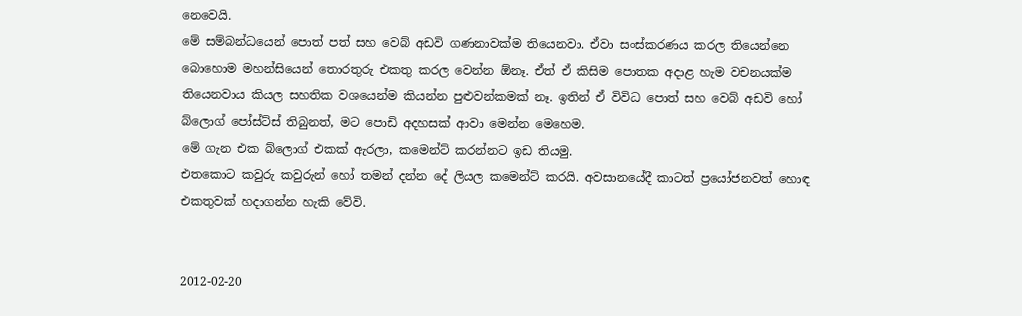නෙවෙයි.
මේ සම්බන්ධයෙන් පොත් පත් සහ වෙබ් අඩවි ගණනාවක්ම තියෙනවා. ඒවා සංස්කරණය කරල තියෙන්නෙ බොහොම මහන්සියෙන් තොරතුරු එකතු කරල වෙන්න ඕනෑ. ඒත් ඒ කිසිම පොතක අදාළ හැම වචනයක්ම තියෙනවාය කියල සහතික වශයෙන්ම කියන්න පුළුවන්කමක් නෑ. ඉතින් ඒ විවිධ පොත් සහ වෙබ් අඩවි හෝ බ්ලොග් පෝස්ට්ස් තිබුනත්, මට පොඩි අදහසක් ආවා මෙන්න මෙහෙම.
මේ ගැන එක බ්ලොග් එකක් ඇරලා, කමෙන්ට් කරන්නට ඉඩ තියමු.
එතකොට කවුරු කවුරුන් හෝ තමන් දන්න දේ ලියල කමෙන්ට් කරයි. අවසානයේදී කාටත් ප්‍රයෝජනවත් හොඳ එකතුවක් හදාගන්න හැකි වේවි.


2012-02-20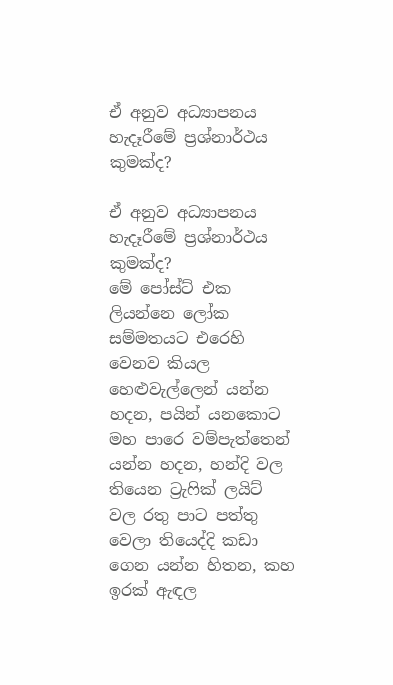ඒ අනුව අධ්‍යාපනය හැදෑරීමේ ප්‍රශ්නාර්ථය කුමක්ද?

ඒ අනුව අධ්‍යාපනය හැදෑරීමේ ප්‍රශ්නාර්ථය කුමක්ද?
මේ පෝස්ට් එක ලියන්නෙ ලෝක සම්මතයට එරෙහි වෙනව කියල හෙළුවැල්ලෙන් යන්න හදන, පයින් යනකොට මහ පාරෙ වම්පැත්තෙන් යන්න හදන, හන්දි වල තියෙන ට්‍රැෆික් ලයිට් වල රතු පාට පත්තු වෙලා තියෙද්දි කඩා ගෙන යන්න හිතන, කහ ඉරක් ඇඳල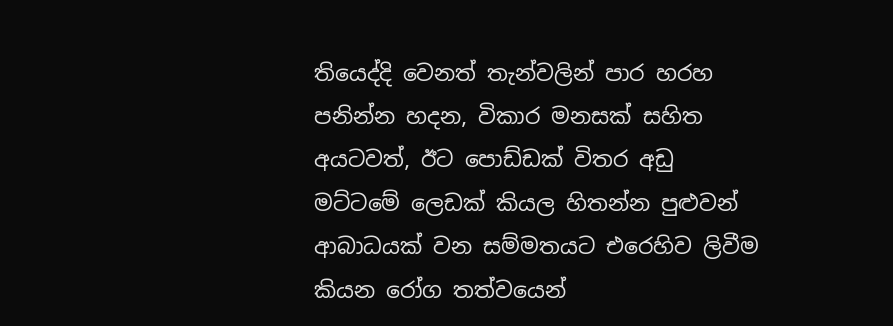තියෙද්දි වෙනත් තැන්වලින් පාර හරහ පනින්න හදන, විකාර මනසක් සහිත අයටවත්, ඊට පොඩ්ඩක් විතර අඩු මට්ටමේ ලෙඩක් කියල හිතන්න පුළුවන් ආබාධයක් වන සම්මතයට එරෙහිව ලිවීම කියන රෝග තත්වයෙන්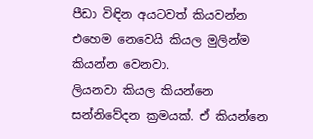පීඩා විඳින අයටවත් කියවන්න එහෙම නෙවෙයි කියල මුලින්ම කියන්න වෙනවා.
ලියනවා කියල කියන්නෙ සන්නිවේදන ක්‍රමයක්. ඒ කියන්නෙ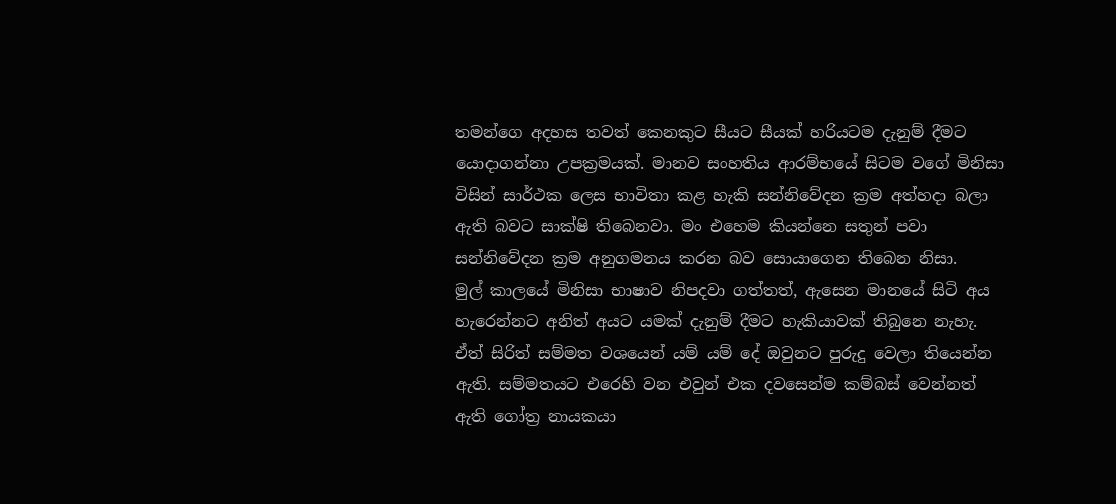තමන්ගෙ අදහස තවත් කෙනකුට සීයට සීයක් හරියටම දැනුම් දීමට යොදාගන්නා උපක්‍රමයක්. මානව සංහතිය ආරම්භයේ සිටම වගේ මිනිසා විසින් සාර්ථක ලෙස භාවිතා කළ හැකි සන්නිවේදන ක්‍රම අත්හදා බලා ඇති බවට සාක්ෂි තිබෙනවා. මං එහෙම කියන්නෙ සතුන් පවා සන්නිවේදන ක්‍රම අනුගමනය කරන බව සොයාගෙන තිබෙන නිසා.
මුල් කාලයේ මිනිසා භාෂාව නිපදවා ගත්තත්, ඇසෙන මානයේ සිටි අය හැරෙන්නට අනිත් අයට යමක් දැනුම් දීමට හැකියාවක් තිබුනෙ නැහැ. ඒත් සිරිත් සම්මත වශයෙන් යම් යම් දේ ඔවුනට පුරුදු වෙලා තියෙන්න ඇති. සම්මතයට එරෙහි ‍වන එවුන් එක දවසෙන්ම කම්බස් වෙන්නත් ඇති ගෝත්‍ර නායකයා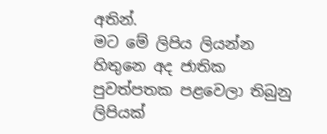අතින්.
මට මේ ලිපිය ලියන්න හිතුනෙ අද ජාතික පුවත්පතක පළවෙලා තිබුනු ලිපියක්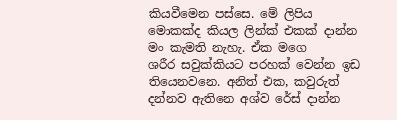කියවීමෙන පස්සෙ. මේ ලිපිය මොකක්ද කියල ලින්ක් එකක් දාන්න මං කැමති නැහැ. ඒක මගෙ ශරීර ‍සවුක්කියට පරහක් වෙන්න ඉඩ තියෙනවනෙ. අනිත් එක, කවුරුත් දන්නව ඇතිනෙ අශ්ව රේස් දාන්න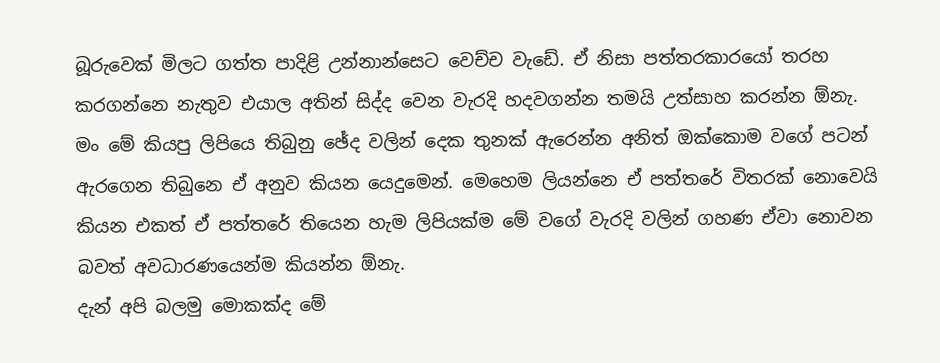බූරුවෙක් මිලට ගත්ත පාදිළි උන්නාන්සෙට වෙච්ච වැඩේ. ඒ නිසා පත්තරකාරයෝ තරහ කරගන්නෙ නැතුව එයාල අතින් සිද්ද වෙන වැරදි හදවගන්න තමයි උත්සාහ කරන්න ඕනැ.
මං මේ කියපු ලිපියෙ තිබුනු ඡේද වලින් දෙක තුනක් ඇරෙන්න අනිත් ඔක්කොම වගේ පටන් ඇරගෙන තිබුනෙ ඒ අනුව කියන යෙදුමෙන්. මෙහෙම ලියන්නෙ ඒ පත්තරේ විතරක් නොවෙයි කියන එකත් ඒ පත්තරේ තියෙන හැම ලිපියක්ම මේ වගේ වැරදි වලින් ගහණ ඒවා නොවන බවත් අවධාරණයෙන්ම කියන්න ඕනැ.
දැන් අපි බලමු මොකක්ද මේ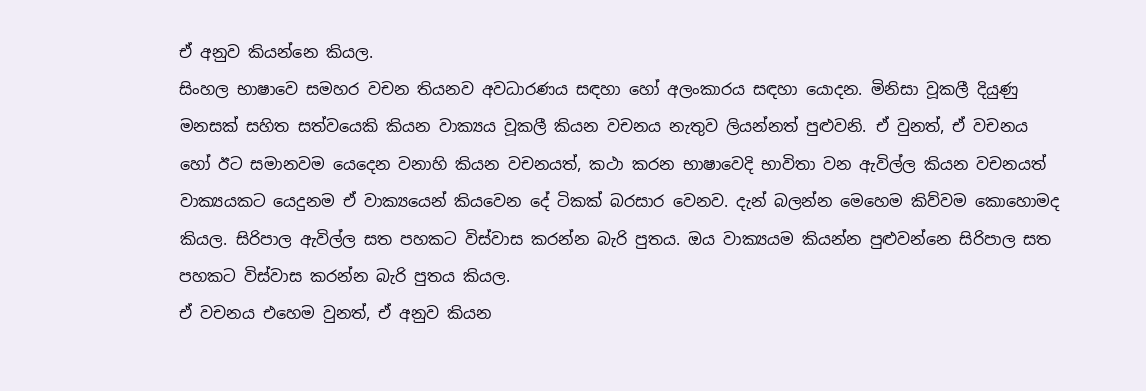ඒ අනුව කියන්නෙ කියල.
සිංහල භාෂාවෙ සමහර වචන තියනව අවධාරණය සඳහා හෝ අලංකාරය සඳහා යොදන. මිනිසා වූකලී දියුණු මනසක් සහිත සත්වයෙකි කියන වාක්‍යය වූකලී කියන වචනය නැතුව ලියන්නත් පුළුවනි. ඒ වුනත්, ඒ වචනය හෝ ඊට සමානවම යෙදෙන වනාහි කියන වචනයත්, කථා කරන භාෂාවෙදි භාවිතා වන ඇවිල්ල කියන වචනයත් වාක්‍යයකට යෙදුනම ඒ වාක්‍යයෙන් කියවෙන දේ ටිකක් බරසාර වෙනව. දැන් බලන්න මෙහෙම කිව්වම කොහොමද කියල. සිරිපාල ඇවිල්ල සත පහකට විස්වාස කරන්න බැරි පුතය. ඔය වාක්‍යයම කියන්න පුළුවන්නෙ සිරිපාල සත පහකට විස්වාස කරන්න බැරි පුතය කියල.
ඒ වචනය එහෙම වුනත්, ඒ අනුව කියන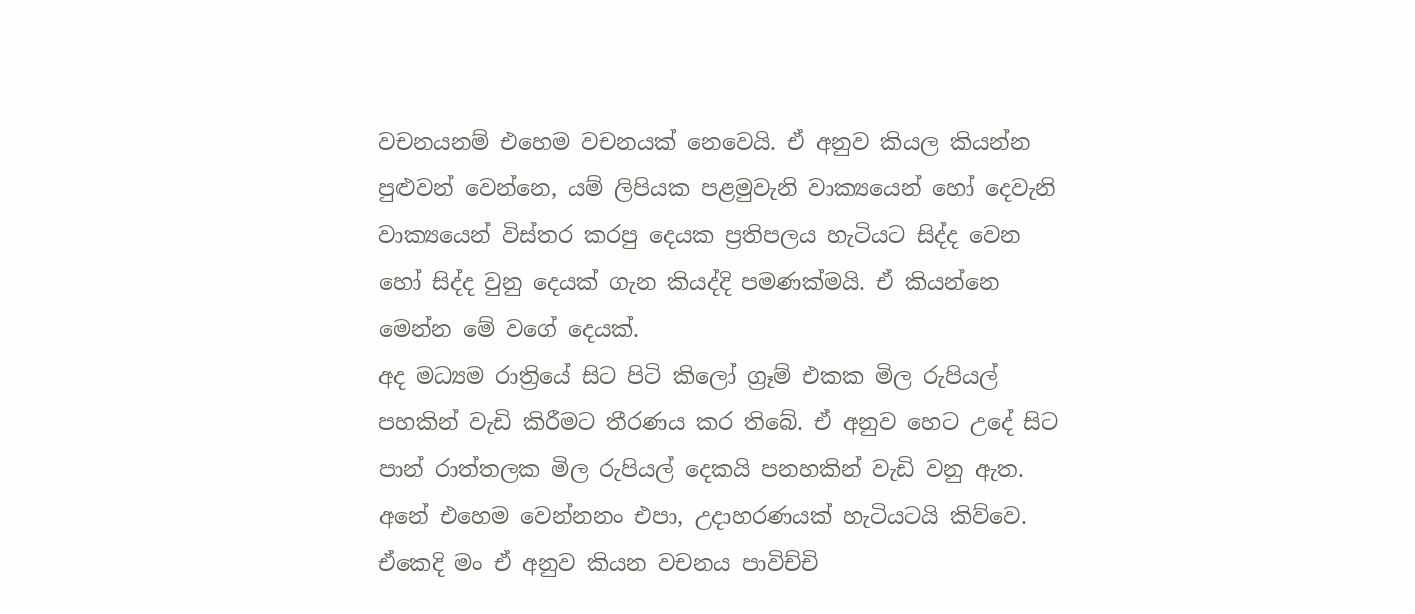වචනයනම් එහෙම වචනයක් නෙවෙයි. ඒ අනුව කියල කියන්න පුළුවන් වෙන්නෙ, යම් ලිපියක පළමුවැනි වාක්‍යයෙන් හෝ දෙවැනි වාක්‍යයෙන් විස්තර කරපු දෙයක ප්‍රතිපලය හැටියට සිද්ද වෙන හෝ සිද්ද වුනු දෙයක් ගැන කියද්දි පමණක්මයි. ඒ කියන්නෙ මෙන්න මේ වගේ දෙයක්.
අද මධ්‍යම රාත්‍රියේ සිට පිටි කිලෝ ග්‍රෑම් එකක මිල රුපියල් පහකින් වැඩි කිරීමට තීරණය කර තිබේ. ඒ අනුව හෙට උදේ සිට පාන් රාත්තලක මිල රුපියල් දෙකයි පනහකින් වැඩි වනු ඇත.
අනේ ‍එහෙම වෙන්නනං එපා, උදාහරණයක් හැටියටයි කිව්වෙ.
ඒකෙදි මං ඒ අනුව කියන වචනය පාවිච්චි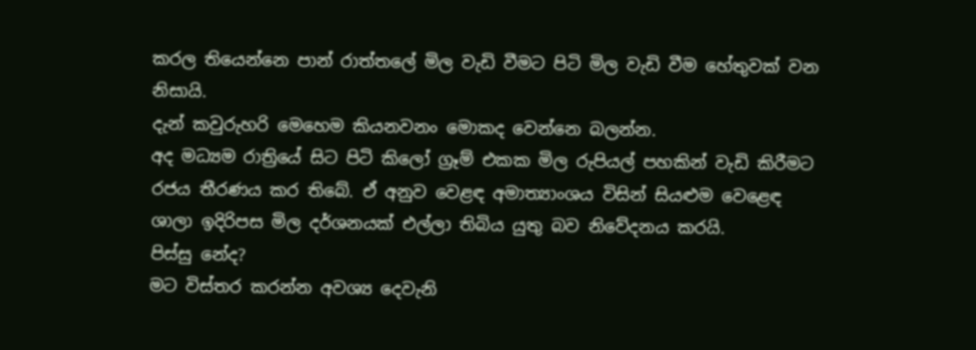කරල තියෙන්නෙ පාන් රාත්තලේ මිල වැඩි වීමට පිටි මිල වැඩි වීම හේතුවක් වන නිසායි.
දැන් කවුරුහරි මෙහෙම කියනවනං මොකද වෙන්නෙ බලන්න.
අද මධ්‍යම රාත්‍රියේ සිට පිටි කිලෝ ග්‍රෑම් එකක මිල රුපියල් පහකින් වැඩි කිරීමට රජය තීරණය කර තිබේ. ඒ අනුව වෙළඳ අමාත්‍යාංශය විසින් සියළුම වෙළෙඳ ශාලා ඉදිරිපස මිල දර්ශනයක් එල්ලා තිබිය යුතු බව නිවේදනය කරයි.
පිස්සු නේද?
මට විස්තර කරන්න අවශ්‍ය දෙවැනි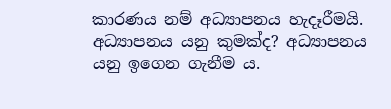කාරණය නම් අධ්‍යාපනය හැදෑරීමයි.
අධ්‍යාපනය යනු කුමක්ද? අධ්‍යාපනය යනු ඉගෙන ගැනීම ය.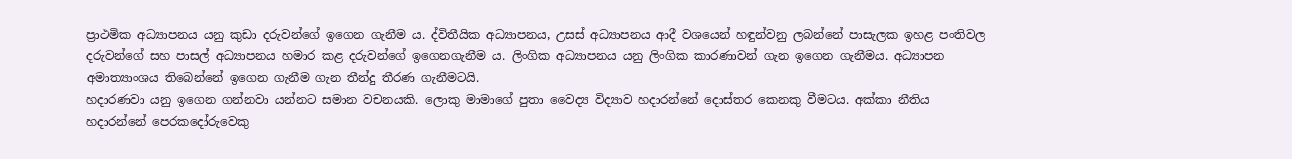ප්‍රාථමික අධ්‍යාපනය යනු කුඩා දරුවන්ගේ ඉගෙන ගැනීම ය. ද්විතීයික අධ්‍යාපනය, උසස් අධ්‍යාපනය ආදී වශයෙන් හඳුන්වනු ලබන්නේ පාසැලක ඉහළ පංතිවල දරුවන්ගේ සහ පාසල් අධ්‍යාපනය හමාර කළ දරුවන්ගේ ඉගෙනගැනීම ය. ලිංගික අධ්‍යාපනය යනු ලිංගික කාරණාවන් ගැන ඉගෙන ගැනීමය. අධ්‍යාපන අමාත්‍යාංශය තිබෙන්නේ ඉගෙන ගැනීම ගැන තීන්දු තීරණ ගැනීමටයි.
හදාරණවා යනු ඉගෙන ගන්නවා යන්නට සමාන වචනයකි. ලොකු මාමාගේ පුතා වෛද්‍ය විද්‍යාව හදාරන්නේ දොස්තර කෙනකු වීමටය. අක්කා නීතිය හදාරන්නේ පෙරකදෝරුවෙකු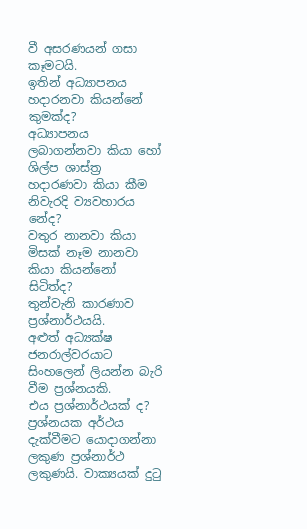වී අසරණයන් ගසා කෑමටයි.
ඉතින් අධ්‍යාපනය හදාරනවා කියන්නේ කුමක්ද?
අධ්‍යාපනය ලබාගන්නවා කියා හෝ ශිල්ප ශාස්ත්‍ර හදාරණවා කියා කීම නිවැරදි ව්‍යවහාරය නේද?
වතුර නානවා කියා මිසක් නෑම නානවා කියා කියන්නෝ සිටිත්ද?
තුන්වැනි කාරණාව ප්‍රශ්නාර්ථයයි.
අළුත් අධ්‍යක්ෂ ජනරාල්වරයාට සිංහලෙන් ලියන්න බැරි වීම ප්‍රශ්නයකි.
එය ප්‍රශ්නාර්ථයක් ද?
ප්‍රශ්නයක අර්ථය දැක්වීමට යොදාගන්නා ලකුණ ප්‍රශ්නාර්ථ ලකුණයි. වාක්‍යයක් දුටු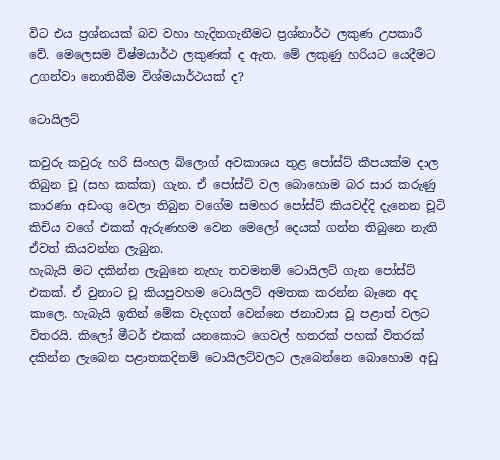විට එය ප්‍රශ්නයක් බව වහා හැදිනගැනීමට ප්‍රශ්නාර්ථ ලකුණ උපකාරී වේ. මෙලෙසම විෂ්මයාර්ථ ලකුණක් ද ඇත. මේ ලකුණු හරියට යෙදීමට උගන්වා නොතිබීම විශ්මය‍‍ාර්ථයක් ද?

ටොයිලට්

කවුරු කවුරු හරි සිංහල බ්ලොග් අවකාශය තුළ පෝස්ට් කීපයක්ම දාල තිබුන චූ (සහ කක්ක) ගැන. ඒ පෝස්ට් වල බොහොම බර සාර කරුණු කාරණා අඩංගු වෙලා තිබුන වගේම සමහර පෝස්ට් කියවද්දි දැනෙන චූටි කිචිය වගේ එකක් ඇරුණහම වෙන මෙලෝ දෙයක් ගන්න තිබුනෙ නැති ඒවත් කියවන්න ලැබුන.
හැබැයි මට දකින්න ලැබුනෙ නැහැ තවමනම් ටොයිලට් ගැන පෝස්ට් එකක්. ඒ වුනාට චූ කියපුවහම ටොයිලට් අමතක කරන්න බෑනෙ අද කාලෙ. හැබැයි ඉතින් මේක වැදගත් වෙන්නෙ ජනාවාස වූ පළාත් වලට විතරයි. කිලෝ මීටර් එකක් යනකොට ගෙවල් හතරක් පහක් විතරක් දකින්න ලැබෙන පළාතකදිනම් ටොයිලට්වලට ලැබෙන්නෙ බොහොම අඩු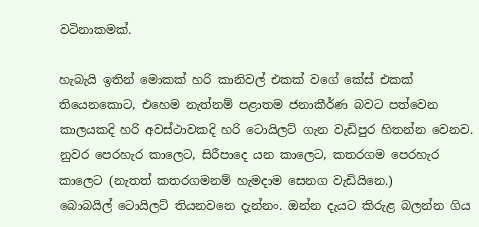වටිනාකමක්.

හැබැයි ඉතින් මොකක් හරි කානිවල් එකක් වගේ කේස් එකක් තියෙනකොට, එහෙම නැත්නම් පළාතම ජනාකීර්ණ බවට පත්වෙන කාලයකදි හරි අවස්ථාවකදි හරි ටොයිලට් ගැන වැඩිපුර හිතන්න වෙනව. නුවර පෙරහැර කාලෙට, සිරීපාදෙ යන කාලෙට, කතරගම පෙරහැර කාලෙට (නැතත් කතරගමනම් හැමදාම සෙනග වැඩියිනෙ.) බොබයිල් ‍ටොයිලට් තියනවනෙ දැන්නං. ඔන්න දැයට කිරුළ බලන්න ගිය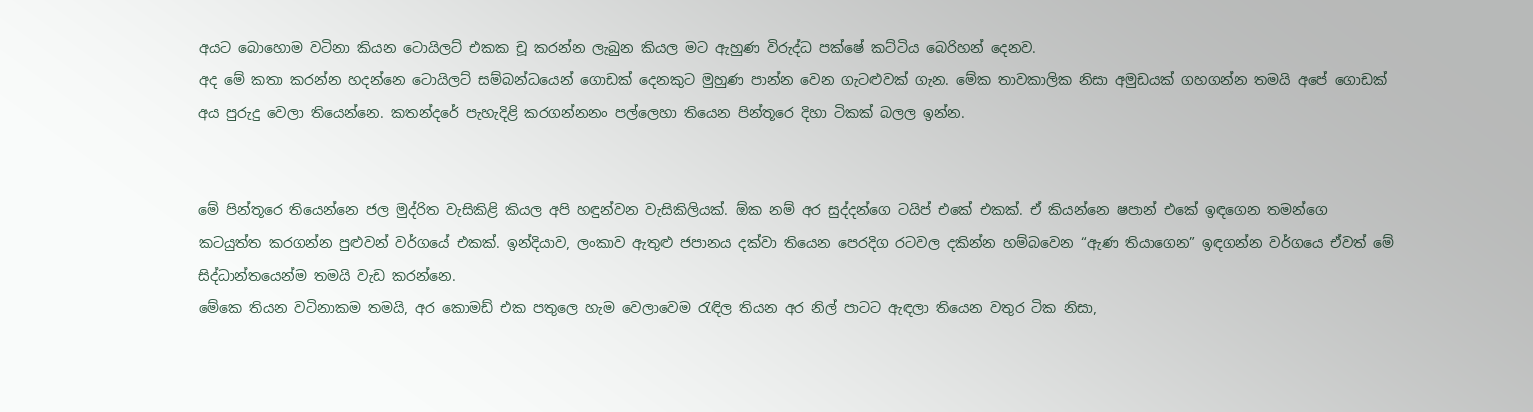අයට බොහොම වටිනා කියන ටොයිලට් එකක චූ කරන්න ලැබුන කියල මට ඇහුණ විරුද්ධ පක්ෂේ කට්ටිය බෙරිහන් දෙනව.
අද මේ කතා කරන්න හදන්නෙ ටොයිලට් සම්බන්ධයෙන් ගොඩක් දෙනකුට මුහුණ පාන්න වෙන ගැටළුවක් ගැන. මේක තාවකාලික නිසා අමුඩයක් ගහගන්න තමයි අපේ ගොඩක් අය පුරුදු වෙලා තියෙන්නෙ. කතන්දරේ පැහැදිළි කරගන්නනං පල්ලෙහා තියෙන පින්තූරෙ දිහා ටිකක් බලල ඉන්න.


මේ පින්තූරෙ තියෙන්නෙ ජල මුද්රිත වැසිකිළි කියල අපි හඳුන්වන වැසිකිලියක්. ඕක නම් අර සුද්දන්ගෙ ටයිප් එකේ එකක්. ඒ කියන්නෙ ෂපාන් එකේ ඉඳගෙන තමන්ගෙ කටයුත්ත කරගන්න පුළුවන් වර්ගයේ එකක්. ඉන්දියාව, ලංකාව ඇතුළු ජපානය දක්වා තියෙන පෙරදිග රටවල දකින්න හම්බවෙන “ඇණ තියාගෙන” ඉඳගන්න වර්ගයෙ ඒවත් මේ සිද්ධාන්තයෙන්ම තමයි වැඩ කරන්නෙ.
මේකෙ තියන වටිනාකම තමයි, අර කොමඩ් එක පතුලෙ හැම වෙලාවෙම රැ‍ඳිල තියන අර නිල් පාටට ඇඳලා තියෙන වතුර ටික නිසා,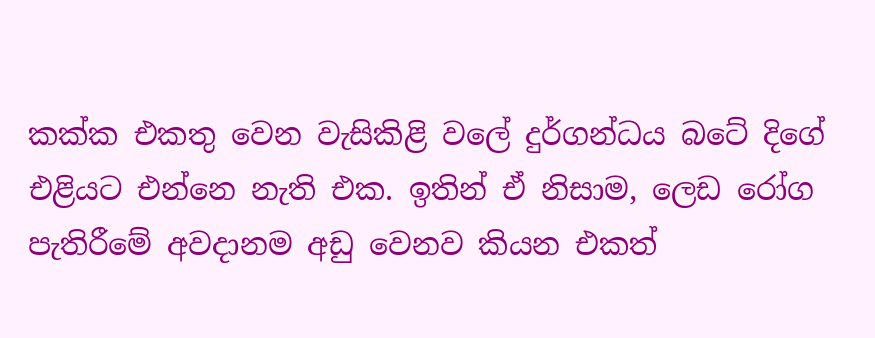කක්ක එකතු වෙන වැසිකිළි වලේ දුර්ගන්ධය බටේ දිගේ එළියට එ‍න්නෙ නැති එක. ඉතින් ඒ නිසාම, ලෙඩ රෝග පැතිරීමේ අවදානම අඩු වෙනව කියන එකත්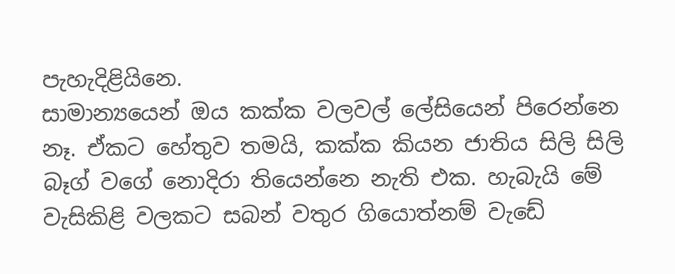පැහැදිළි‍යිනෙ.
සාමාන්‍යයෙන් ඔය කක්ක වලවල් ලේසියෙන් පිරෙන්නෙ නෑ. ඒකට හේතුව තමයි, කක්ක කියන ජාතිය සිලි සිලි බෑග් වගේ නොදිරා තියෙන්නෙ නැති එක. හැබැයි මේ වැසිකිළි වලකට සබන් වතුර ගියොත්නම් වැඩේ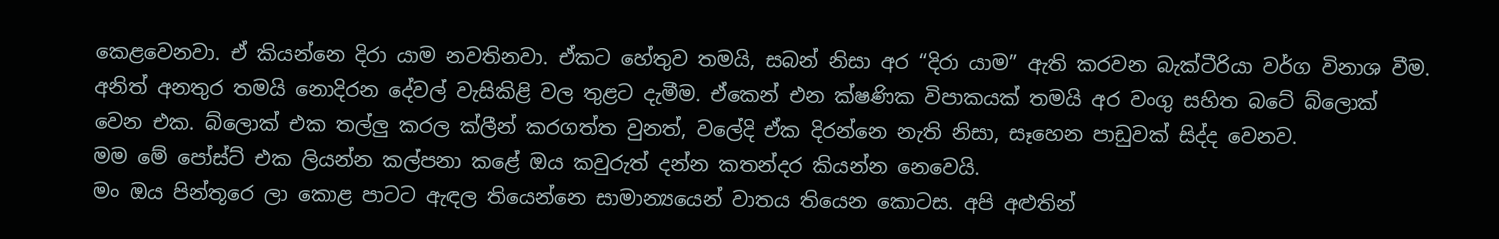කෙළවෙනවා. ඒ කියන්නෙ දිරා යාම නවතිනවා. ඒකට හේතුව තමයි, සබන් නිසා අර “දිරා යාම” ඇති කරවන බැක්ටීරියා වර්ග විනාශ වීම. අනිත් අනතුර තමයි නොදිරන දේවල් වැසිකිළි වල තුළට දැමීම. ඒකෙන් එන ක්ෂණික විපාකයක් තමයි අර වංගු සහිත බටේ බ්ලොක් වෙන එක. බ්ලොක් එක තල්ලු කරල ක්ලීන් කරගත්ත වුනත්, වලේදි ඒක දිරන්නෙ නැති නිසා, සෑහෙන පාඩුවක් සිද්ද වෙනව.
මම මේ පෝස්ට් එක ලියන්න කල්පනා කළේ ඔය කවුරුත් දන්න කතන්දර කියන්න නෙවෙයි.
මං ඔය පින්තූරෙ ලා කොළ පාටට ඇඳල තියෙන්නෙ සාමාන්‍යයෙන් වාතය තියෙන කොටස. අපි අළුතින්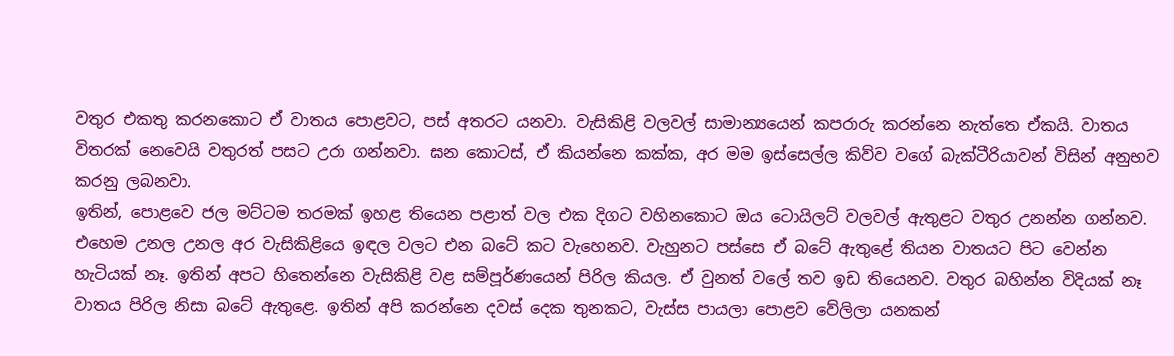වතුර එකතු ‍කරනකොට ඒ වාතය පොළවට, පස් අතරට යනවා. වැසිකිළි වලවල් සාමාන්‍යයෙන් කපරාරු කරන්නෙ නැත්තෙ ඒකයි. වාතය විතරක් නෙවෙයි වතුරත් පසට උරා ගන්නවා. ඝන කොටස්, ඒ කියන්නෙ කක්ක, අර මම ඉස්සෙල්ල කිව්ව වගේ බැක්ටීරියාවන් විසින් අනුභව කරනු ලබනවා.
ඉතින්, පොළවෙ ජල මට්ටම තරමක් ඉහළ තියෙන පළාත් වල එක දිගට වහිනකොට ඔය ටොයිලට් වලවල් ඇතුළට වතුර උනන්න ගන්නව. එහෙම උනල උනල අර වැසිකිළියෙ ඉඳල වලට එන බටේ කට වැහෙනව. වැහුනට පස්සෙ ඒ බටේ ඇතුළේ තියන වාතයට පිට වෙන්න හැටියක් නෑ. ඉතින් අපට හිතෙන්නෙ වැසිකිළි වළ සම්පූර්ණයෙන් පිරිල කියල. ඒ වුනත් වලේ තව ඉඩ තියෙනව. වතුර බහින්න විදියක් නෑ වාතය පිරිල නිසා බටේ ඇතුළෙ. ඉතින් අපි කරන්නෙ දවස් දෙක තුනකට, වැස්ස පායලා පොළව වේලිලා යනකන්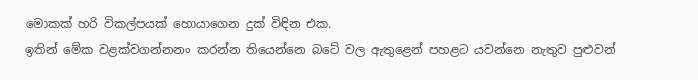මොකක් හරි විකල්පයක් හොයාගෙන දුක් විඳින එක.
ඉතින් මේක වළක්වගන්නනං කරන්න තියෙන්නෙ බටේ වල ඇතුළෙන් පහළට යවන්නෙ නැතුව පුළුවන්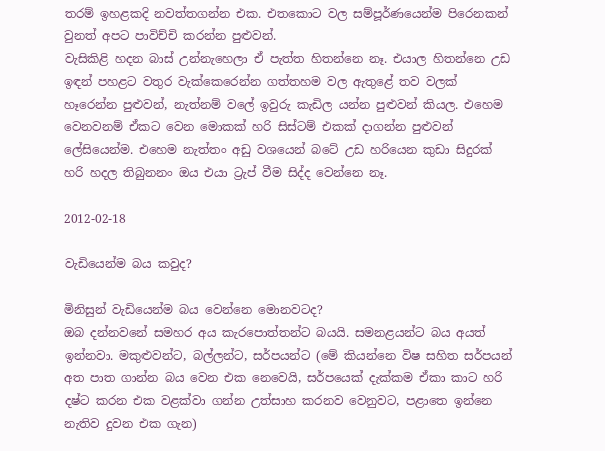තරම් ඉහළකදි නවත්තගන්න එක. එතකොට වල සම්පූර්ණයෙන්ම පිරෙනකන් වුනත් අපට පාවිච්චි කරන්න පුළුවන්.
වැසිකිළි හදන බාස් උන්නැහෙලා ඒ පැත්ත හිතන්නෙ නෑ. එයාල හිතන්නෙ උඩ ඉඳන් පහළට වතුර වැක්කෙරෙන්න ගත්තහම වල ඇතුළේ තව වලක් හෑරෙන්න පුළුවන්, නැත්නම් වලේ ඉවුරු කැඩිල යන්න පුළුවන් කියල. එහෙම වෙනවනම් ඒකට වෙන මොකක් හරි සිස්ටම් එකක් දාගන්න පුළුවන් ලේසියෙන්ම. එහෙම නැත්තං අඩු වශයෙන් බටේ උඩ හරියෙන කුඩා සිදුරක් හරි හදල තිබුනනං ඔය එයා ට්‍රැප් වීම සිද්ද වෙන්නෙ නෑ.

2012-02-18

වැඩියෙන්ම බය කවුද?

මිනිසුන් වැඩියෙන්ම බය වෙන්නෙ මොනවටද?
ඔබ දන්නවනේ සමහර අය කැරපොත්තන්ට බයයි. සමනළයන්ට බය අයත් ඉන්නවා. මකුළුවන්ට, බල්ලන්ට, සර්පයන්ට (මේ කියන්නෙ විෂ සහිත සර්පයන් අත පාත ගාන්න බය වෙන එක නෙවෙයි, සර්පයෙක් දැක්කම ඒකා කාට හරි දෂ්ට කරන එක වළක්වා ගන්න උත්සාහ කරනව වෙනුවට, පළාතෙ ඉන්නෙ නැතිව දුවන එක ගැන)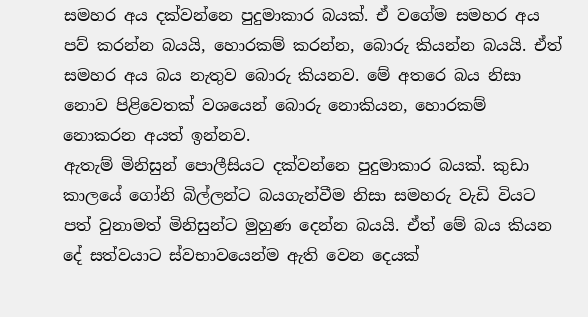සමහර අය දක්වන්නෙ පුදුමාකාර බයක්. ඒ වගේම සමහර අය පව් කරන්න බයයි, හොරකම් කරන්න, බොරු කියන්න බයයි. ඒත් සමහර අය බය නැතුව බොරු කියනව. මේ අතරෙ බය නිසා නොව පිළිවෙතක් වශයෙන් බොරු නොකියන, හොරකම් නොකරන අයත් ඉන්නව.
ඇතැම් මිනිසුන් පොලීසියට දක්වන්නෙ පුදුමාකාර බයක්. කුඩා කාලයේ ගෝනි බිල්ලන්ට බයගැන්වීම නිසා සමහරු වැඩි වියට පත් වුනාමත් මිනිසුන්ට මුහුණ දෙන්න බයයි. ඒත් මේ බය කියන දේ සත්වයාට ස්වභාවයෙන්ම ඇති වෙන දෙයක්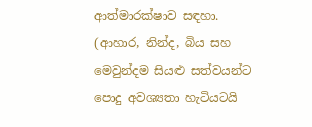ආත්මාරක්ෂාව සඳහා. (ආහාර, නින්ද, බිය සහ මෙවුන්දම සියළු සත්වයන්ට පොදු අවශ්‍යතා හැටියටයි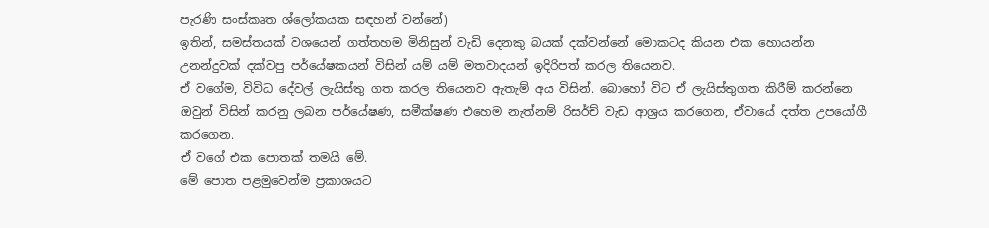පැරණි සංස්කෘත ශ්ලෝකයක සඳහන් වන්නේ)
ඉතින්, සමස්තයක් වශයෙන් ගත්තහම මිනිසුන් වැඩි දෙ‍නකු බයක් දක්වන්නේ මොකටද කියන එක හොයන්න උනන්දුවක් දක්වපු පර්යේෂකයන් විසින් යම් යම් මතවාදයන් ඉදිරිපත් කරල තියෙනව.
ඒ වගේම, විවිධ දේවල් ලැයිස්තු ගත කරල තියෙනව ඇතැම් අය විසින්. බොහෝ විට ඒ ලැයිස්තුගත කිරීම් කරන්නෙ ඔවුන් විසින් කරනු ලබන පර්යේෂණ, සමීක්ෂණ එහෙම නැත්නම් රිසර්ච් වැඩ ආශ්‍රය කරගෙන, ඒවායේ දත්ත උපයෝගී කරගෙන.
ඒ වගේ එක පොතක් තමයි මේ.
මේ පොත පළමුවෙන්ම ප්‍රකාශයට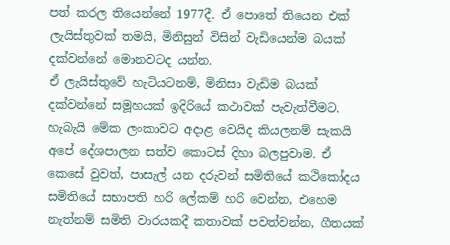පත් කරල තියෙන්නේ 1977දී. ඒ පොතේ තියෙන එක් ලැයිස්තුවක් තමයි, මිනිසුන් විසින් වැඩියෙන්ම බයක් දක්වන්නේ මොනවටද යන්න.
ඒ ලැයිස්තුවේ හැටියටනම්, මිනිසා වැඩිම බයක් දක්වන්නේ සමූහයක් ඉදිරියේ කථාවක් පැවැත්වීමට. හැබැයි මේක ලංකාවට අදාළ වෙයිද කියලනම් සැකයි අපේ දේශපාලන සත්ව කොටස් දිහා බලපුවාම. ඒ කෙසේ වුවත්, පාසැල් යන දරුවන් සමිතියේ කථිකෝදය සමිතියේ සභාපති හරි ලේකම් හරි වෙන්න, එහෙම නැත්නම් සමිති වාරයකදී කතාවක් පවත්වන්න, ගීතයක්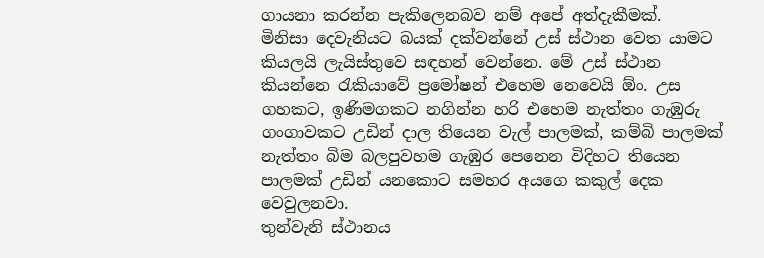ගායනා කරන්න පැකිලෙනබව නම් අපේ අත්දැකීමක්.
මිනිසා දෙවැනියට බයක් දක්වන්නේ උස් ස්ථාන වෙත යාමට කියලයි ලැයිස්තුවෙ සඳහන් වෙන්නෙ. මේ උස් ස්ථාන කියන්නෙ රැකියාවේ ප්‍රමෝෂන් එහෙම නෙවෙයි ඕං. උස ගහකට, ඉණිමගකට නගින්න හරි එහෙම නැත්තං ගැඹුරු ගංගාවකට උඩින් දාල තියෙන වැල් පාලමක්, කම්බි පාලමක් නැත්තං බිම බලපුවහම ගැඹුර පෙනෙන විදිහට තියෙන පාලමක් උඩින් යනකොට සමහර අයගෙ කකුල් දෙක වෙවුලනවා.
තුන්වැනි ස්ථානය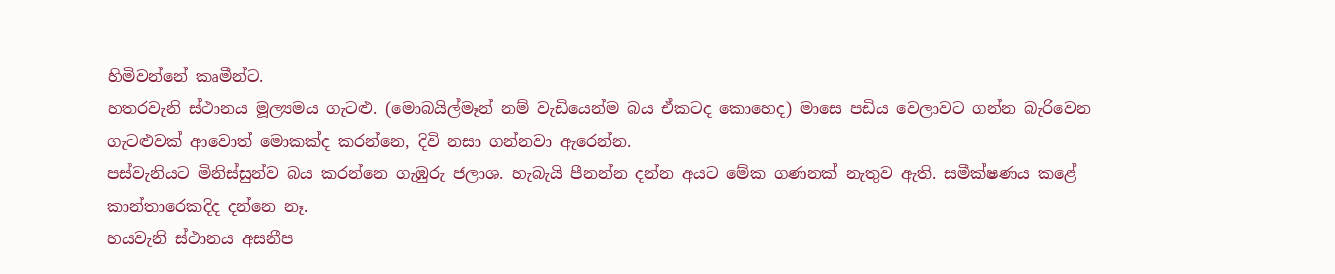හිමිවන්නේ කෘමීන්ට.
හතරවැනි ස්ථානය මූල්‍යමය ගැටළු. (මොබයිල්මෑන් නම් වැඩියෙන්ම බය ඒකටද කොහෙද) මාසෙ පඩිය වෙලාවට ගන්න බැරිවෙන ගැටළුවක් ආවොත් මොකක්ද කරන්නෙ, දිවි නසා ගන්නවා ඇරෙන්න.
පස්වැනියට මිනිස්සුන්ව බය කරන්නෙ ගැඹුරු ජලාශ. හැබැයි පීනන්න දන්න අයට මේක ගණනක් නැතුව ඇති. සමීක්ෂණය කළේ කාන්තාරෙකදිද දන්නෙ නෑ.
හයවැනි ස්ථානය අසනීප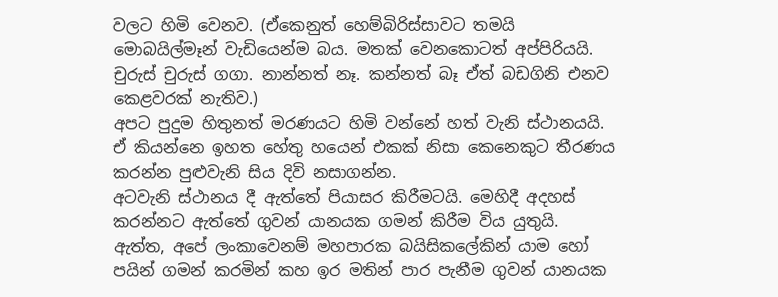වලට හිමි වෙනව. (ඒකෙනුත් හෙම්බිරිස්සාවට තමයි මොබයිල්මෑන් වැඩියෙන්ම බය. මතක් වෙනකොටත් අප්පිරියයි. චුරුස් චුරුස් ගගා. නාන්නත් නෑ. කන්නත් බෑ ඒත් බඩගිනි එනව කෙළවරක් නැතිව.)
අපට පුදුම හිතුනත් මරණයට හිමි වන්නේ හත් වැනි ස්ථානයයි. ඒ කියන්නෙ ඉහත හේතු හයෙන් එකක් නිසා කෙනෙකුට තීරණය කරන්න පුළුවැනි සිය දිවි නසාගන්න.
අටවැනි ස්ථානය දී ඇත්තේ පියාසර කිරීමටයි. මෙහිදී අදහස් කරන්නට ඇත්තේ ගුවන් යානයක ගමන් කිරීම විය යුතුයි. ඇත්ත, අපේ ලංකාවෙනම් මහපාරක බයිසිකලේකින් යාම හෝ පයින් ගමන් කරමින් කහ ඉර මතින් පාර පැනීම ගුවන් යානයක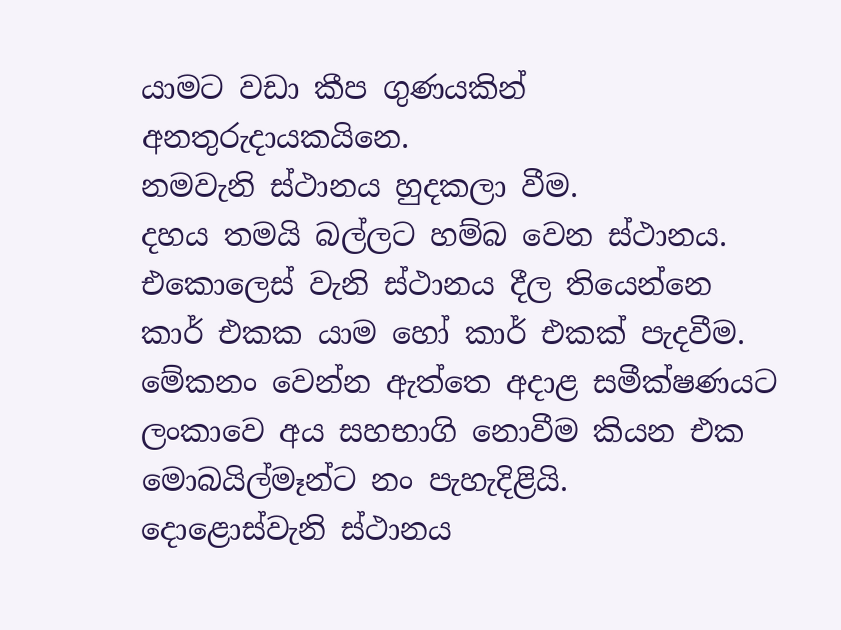යාමට වඩා කීප ගුණයකින් අනතුරුදායකයිනෙ.
නමවැනි ස්ථානය හුදකලා වීම.
දහය තමයි බල්ලට හම්බ වෙන ස්ථානය.
එකොලෙස් වැනි ස්ථානය දීල තියෙන්නෙ කාර් එකක යාම හෝ කාර් එකක් පැදවීම. මේකනං වෙන්න ඇත්තෙ අදාළ සමීක්ෂණයට ලංකාවෙ අය සහභාගි නොවීම කියන එක මොබයිල්මෑන්ට නං පැහැදිළියි.
දොළොස්වැනි ස්ථානය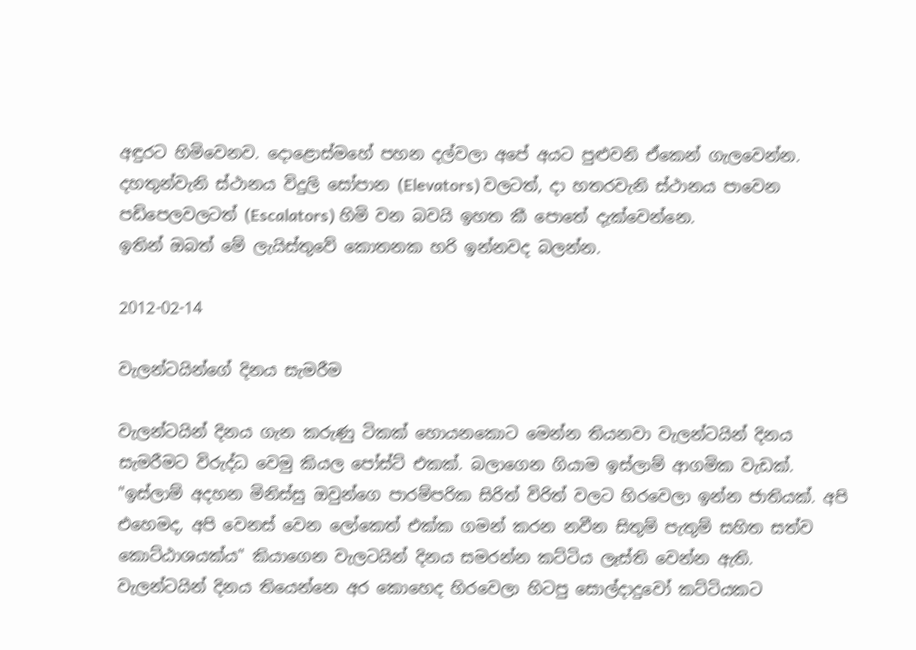අඳුරට හිමිවෙනව. දොළොස්මහේ පහන දල්වලා අපේ අයට පුළුවනි ඒකෙන් ගැලවෙන්න.
දහතුන්වැනි ස්ථානය විදුලි සෝපාන (Elevators) වලටත්, දා හතරවැනි ස්ථානය පාවෙන පඩිපෙලවලටත් (Escalators) හිමි වන බවයි ඉහත කී පො‍තේ දැක්වෙන්නෙ.
ඉතින් ඔබත් මේ ලැයිස්තුවේ කොතනක හරි ඉන්නවද බලන්න.

2012-02-14

වැලන්ටයින්ගේ දිනය සැමරීම

වැලන්ටයින් දිනය ගැන කරුණු ටිකක් හොයනකොට මෙන්න තියනවා වැලන්ටයින් දිනය සැමරීමට විරුද්ධ වෙමු කියල පෝස්ට් එකක්. බලාගෙන ගියාම ඉස්ලාම් ආගමික වැඩක්.
"ඉස්ලාම් අදහන මිනිස්සු ඔවුන්ගෙ පාරම්පරික සිරිත් විරිත් වලට හිරවෙලා ඉන්න ජාතියක්. අපි එහෙමද, අපි වෙනස් වෙන ලෝකෙත් එක්ක ගමන් කරන නවීන සිතුම් පැතුම් සහිත සත්ව කොට්ඨාශයක්ය" කියාගෙන වැලටයින් දිනය සමරන්න කට්ටිය ලෑස්ති වෙන්න ඇති.
වැලන්ටයින් දිනය තියෙන්නෙ අර කොහෙද හිරවෙලා හිටපු සොල්දාදුවෝ කට්ටියකට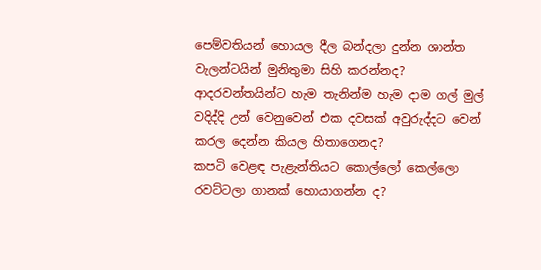පෙම්වතියන් හොයල දීල බන්දලා දුන්න ශාන්ත වැලන්ටයින් මුනිතුමා සිහි කරන්නද?
ආදරවන්තයින්ට හැම තැනින්ම හැම දාම ගල් මුල් වදිද්දි උන් වෙනුවෙන් එක දවසක් අවුරුද්දට වෙන් කරල දෙන්න කියල හිතාගෙනද?
කපටි වෙළඳ පැළැන්තියට කොල්ලෝ කෙල්ලො රවට්ටලා ගානක් හොයාගන්න ද?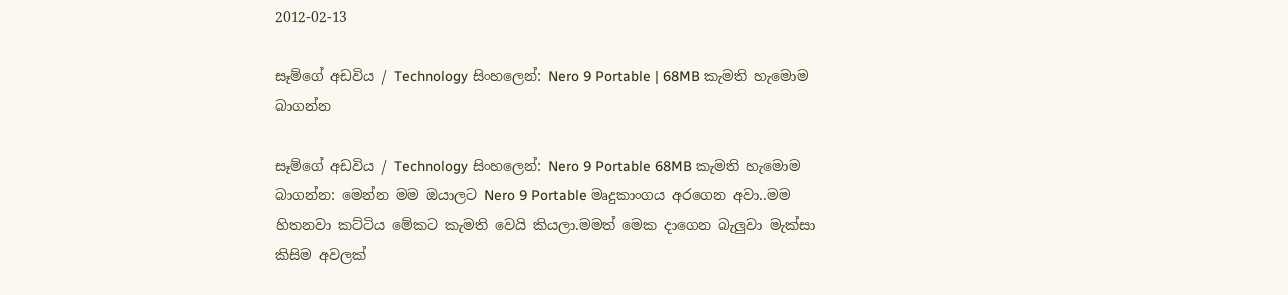2012-02-13

සෑම්ගේ අඩවිය / Technology සිංහලෙන්: Nero 9 Portable | 68MB කැමති හැමොම බාගන්න

සෑම්ගේ අඩවිය / Technology සිංහලෙන්: Nero 9 Portable 68MB කැමති හැමොම බාගන්න: මෙන්න මම ඔයාලට Nero 9 Portable මෘදුකාංගය අරගෙන අවා..මම හිතනවා කට්ටිය මේකට කැමති වෙයි කියලා.මමත් මෙක දාගෙන බැලුවා මැක්සා කිසිම අවලක්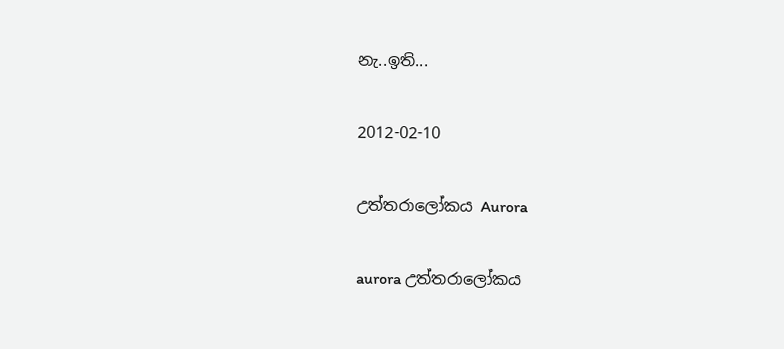නැ..ඉති...

2012-02-10

උත්තරාලෝකය Aurora

aurora උත්තරා‍ලෝකය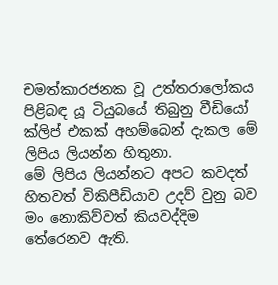චමත්කාරජනක වූ උත්තරාලෝකය පිළිබඳ යූ ටියුබයේ තිබුනු වීඩියෝ ක්ලිප් එකක් අහම්බෙන් දැකල මේ ලිපිය ලියන්න හිතුනා.
මේ ලිපිය ලියන්නට අපට කවදත් හිතවත් විකිපීඩියාව උදව් වුනු බව මං නොකිව්වත් කියවද්දිම තේරෙනව ඇති.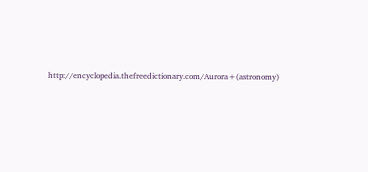http://encyclopedia.thefreedictionary.com/Aurora+(astronomy)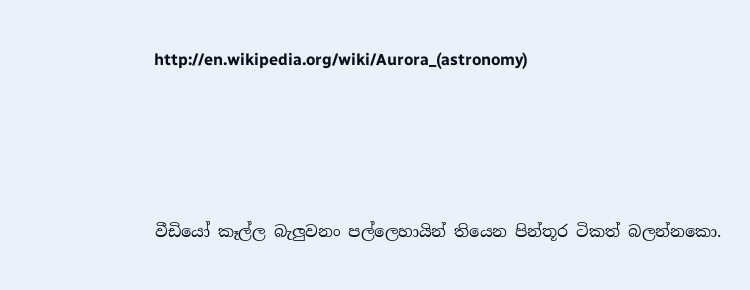http://en.wikipedia.org/wiki/Aurora_(astronomy)






වීඩියෝ කෑල්ල බැලුවනං පල්ලෙහායින් තියෙන පින්තූර ටිකත් බලන්නකො.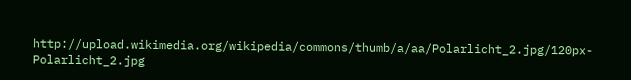http://upload.wikimedia.org/wikipedia/commons/thumb/a/aa/Polarlicht_2.jpg/120px-Polarlicht_2.jpg